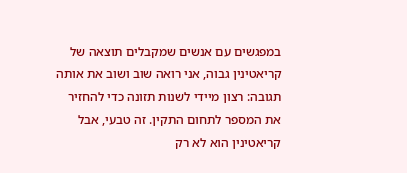במפגשים עם אנשים שמקבלים תוצאה של קריאטינין גבוה, אני רואה שוב ושוב את אותה תגובה: רצון מיידי לשנות תזונה כדי להחזיר את המספר לתחום התקין. זה טבעי, אבל קריאטינין הוא לא רק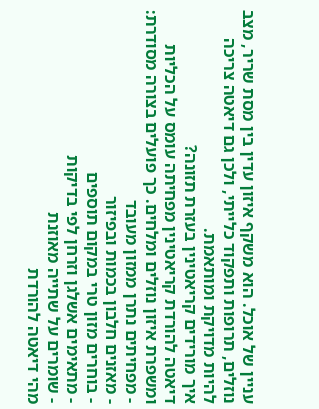עניין של אוכל. הוא משקף איזון עדין בין מסת שריר, מצב נוזלים, תרופות ותפקוד כלייתי, ולכן גם דיאטה צריכה להיות מדויקת ומותאמת.
איך מורידים קריאטינין בעזרת תזונה?
דיאטה להורדת קריאטינין מפחיתה עומס על הכליות ומשפרת איזון נוזלים ומלחים. כך פועלים בצורה מסודרת:
- מפחיתים נתרן ממזון מעובד
- מאזנים חלבון בכמות ובפיזור
- בוחרים מזון טרי במקום תוספים
- מתאימים אשלגן וזרחן לפי בדיקות
- שומרים על שתייה מאוזנת
מהי דיאטה להורדת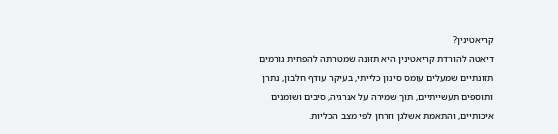קריאטינין?
דיאטה להורדת קריאטינין היא תזונה שמטרתה להפחית גורמים תזונתיים שמעלים עומס סינון כלייתי, בעיקר עודף חלבון, נתרן ותוספים תעשייתיים, תוך שמירה על אנרגיה, סיבים ושומנים איכותיים, והתאמת אשלגן וזרחן לפי מצב הכליות.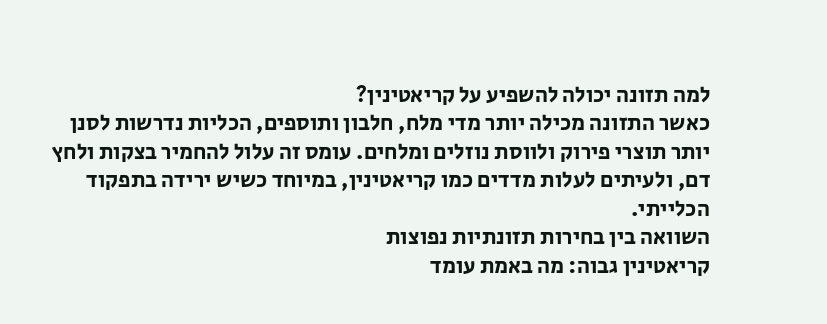למה תזונה יכולה להשפיע על קריאטינין?
כאשר התזונה מכילה יותר מדי מלח, חלבון ותוספים, הכליות נדרשות לסנן יותר תוצרי פירוק ולווסת נוזלים ומלחים. עומס זה עלול להחמיר בצקות ולחץ דם, ולעיתים לעלות מדדים כמו קריאטינין, במיוחד כשיש ירידה בתפקוד הכלייתי.
השוואה בין בחירות תזונתיות נפוצות
קריאטינין גבוה: מה באמת עומד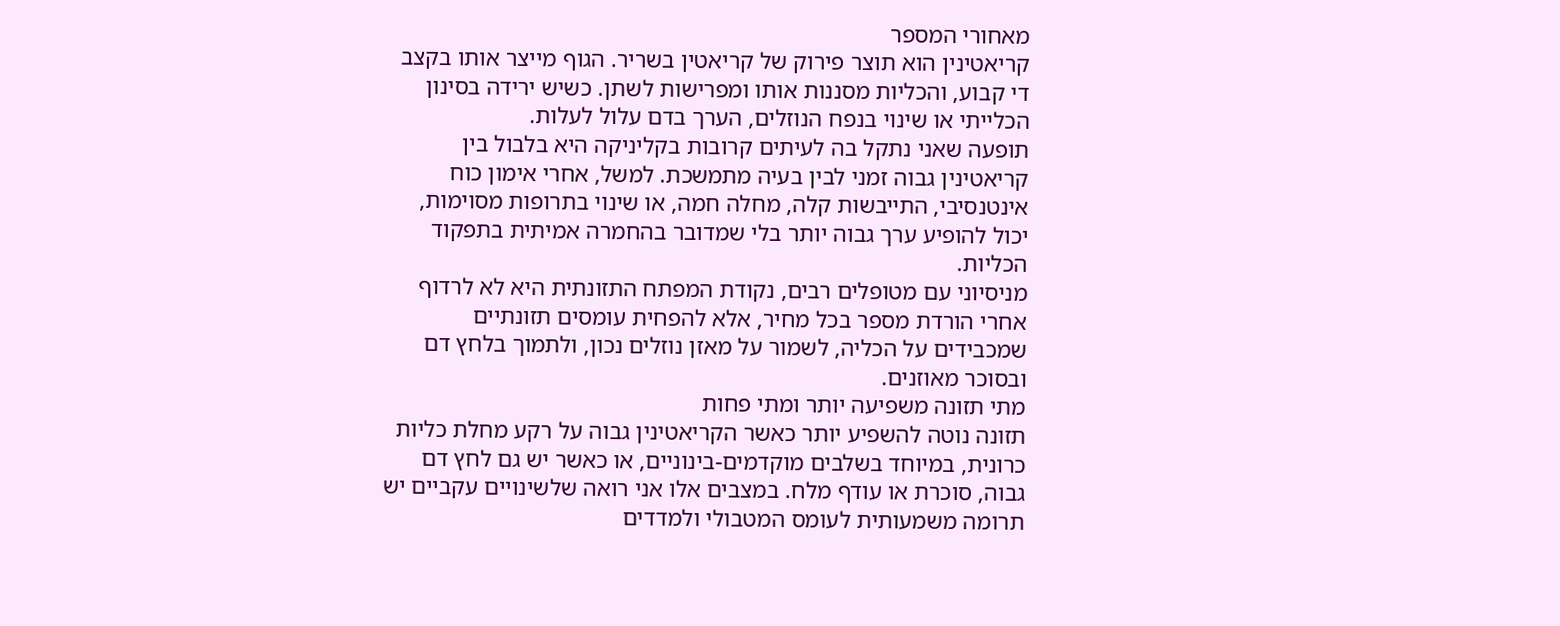מאחורי המספר
קריאטינין הוא תוצר פירוק של קריאטין בשריר. הגוף מייצר אותו בקצב די קבוע, והכליות מסננות אותו ומפרישות לשתן. כשיש ירידה בסינון הכלייתי או שינוי בנפח הנוזלים, הערך בדם עלול לעלות.
תופעה שאני נתקל בה לעיתים קרובות בקליניקה היא בלבול בין קריאטינין גבוה זמני לבין בעיה מתמשכת. למשל, אחרי אימון כוח אינטנסיבי, התייבשות קלה, מחלה חמה, או שינוי בתרופות מסוימות, יכול להופיע ערך גבוה יותר בלי שמדובר בהחמרה אמיתית בתפקוד הכליות.
מניסיוני עם מטופלים רבים, נקודת המפתח התזונתית היא לא לרדוף אחרי הורדת מספר בכל מחיר, אלא להפחית עומסים תזונתיים שמכבידים על הכליה, לשמור על מאזן נוזלים נכון, ולתמוך בלחץ דם ובסוכר מאוזנים.
מתי תזונה משפיעה יותר ומתי פחות
תזונה נוטה להשפיע יותר כאשר הקריאטינין גבוה על רקע מחלת כליות כרונית, במיוחד בשלבים מוקדמים-בינוניים, או כאשר יש גם לחץ דם גבוה, סוכרת או עודף מלח. במצבים אלו אני רואה שלשינויים עקביים יש תרומה משמעותית לעומס המטבולי ולמדדים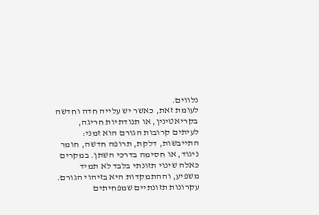נלווים.
לעומת זאת, כאשר יש עלייה חדה וחדשה בקריאטינין, או תנודתיות חריגה, לעיתים קרובות הגורם הוא זמני: התייבשות, דלקת, תרופה חדשה, חומר ניגוד, או חסימה בדרכי השתן. במקרים כאלה שינוי תזונתי בלבד לא תמיד משפיע, וההתמקדות היא בזיהוי הגורם.
עקרונות תזונתיים שמפחיתים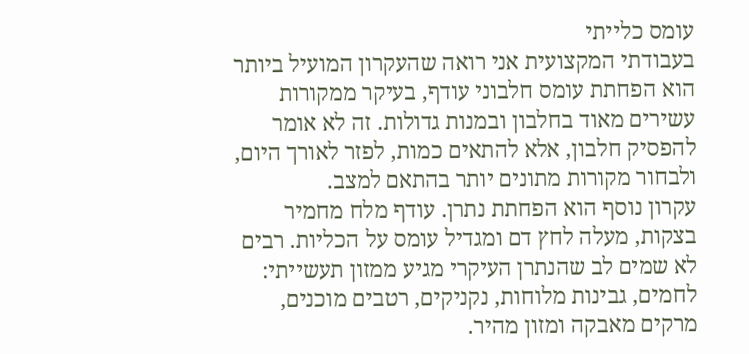עומס כלייתי
בעבודתי המקצועית אני רואה שהעקרון המועיל ביותר הוא הפחתת עומס חלבוני עודף, בעיקר ממקורות עשירים מאוד בחלבון ובמנות גדולות. זה לא אומר להפסיק חלבון, אלא להתאים כמות, לפזר לאורך היום, ולבחור מקורות מתונים יותר בהתאם למצב.
עקרון נוסף הוא הפחתת נתרן. עודף מלח מחמיר בצקות, מעלה לחץ דם ומגדיל עומס על הכליות. רבים לא שמים לב שהנתרן העיקרי מגיע ממזון תעשייתי: לחמים, גבינות מלוחות, נקניקים, רטבים מוכנים, מרקים מאבקה ומזון מהיר.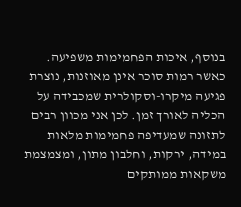בנוסף, איכות הפחמימות משפיעה. כאשר רמות סוכר אינן מאוזנות, נוצרת פגיעה מיקרו-וסקולרית שמכבידה על הכליה לאורך זמן. לכן אני מכוון רבים לתזונה שמעדיפה פחמימות מלאות במידה, ירקות, וחלבון מתון, ומצמצמת משקאות ממותקים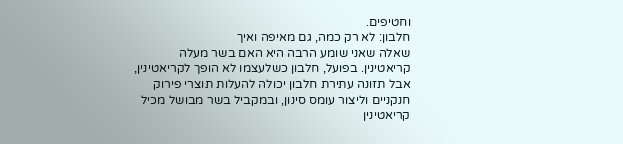וחטיפים.
חלבון: לא רק כמה, גם מאיפה ואיך
שאלה שאני שומע הרבה היא האם בשר מעלה קריאטינין. בפועל, חלבון כשלעצמו לא הופך לקריאטינין, אבל תזונה עתירת חלבון יכולה להעלות תוצרי פירוק חנקניים וליצור עומס סינון, ובמקביל בשר מבושל מכיל קריאטינין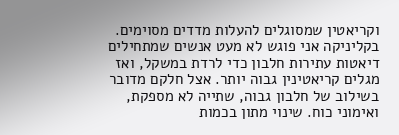וקריאטין שמסוגלים להעלות מדדים מסוימים.
בקליניקה אני פוגש לא מעט אנשים שמתחילים דיאטות עתירות חלבון כדי לרדת במשקל, ואז מגלים קריאטינין גבוה יותר. אצל חלקם מדובר בשילוב של חלבון גבוה, שתייה לא מספקת, ואימוני כוח. שינוי מתון בכמות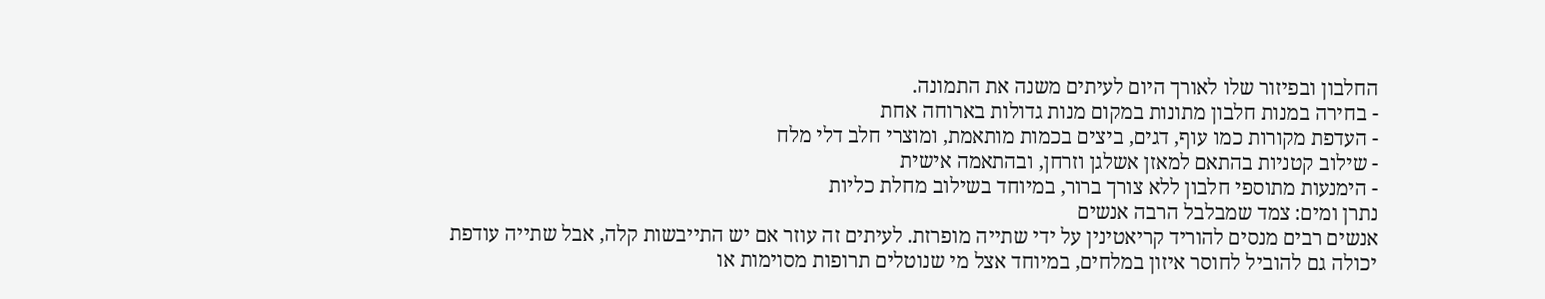החלבון ובפיזור שלו לאורך היום לעיתים משנה את התמונה.
- בחירה במנות חלבון מתונות במקום מנות גדולות בארוחה אחת
- העדפת מקורות כמו עוף, דגים, ביצים בכמות מותאמת, ומוצרי חלב דלי מלח
- שילוב קטניות בהתאם למאזן אשלגן וזרחן, ובהתאמה אישית
- הימנעות מתוספי חלבון ללא צורך ברור, במיוחד בשילוב מחלת כליות
נתרן ומים: צמד שמבלבל הרבה אנשים
אנשים רבים מנסים להוריד קריאטינין על ידי שתייה מופרזת. לעיתים זה עוזר אם יש התייבשות קלה, אבל שתייה עודפת יכולה גם להוביל לחוסר איזון במלחים, במיוחד אצל מי שנוטלים תרופות מסוימות או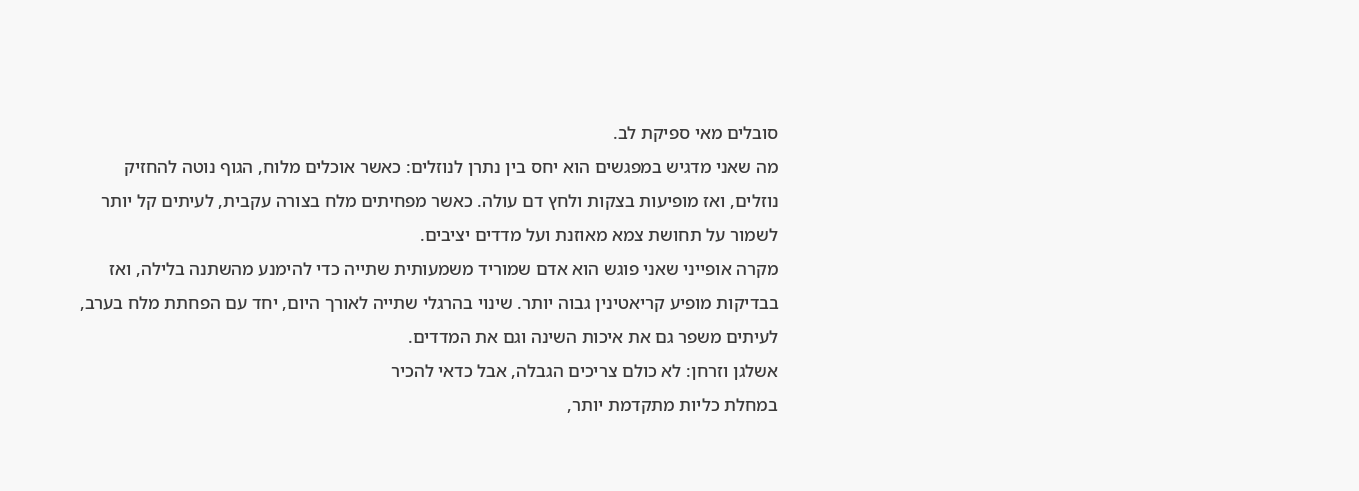סובלים מאי ספיקת לב.
מה שאני מדגיש במפגשים הוא יחס בין נתרן לנוזלים: כאשר אוכלים מלוח, הגוף נוטה להחזיק נוזלים, ואז מופיעות בצקות ולחץ דם עולה. כאשר מפחיתים מלח בצורה עקבית, לעיתים קל יותר לשמור על תחושת צמא מאוזנת ועל מדדים יציבים.
מקרה אופייני שאני פוגש הוא אדם שמוריד משמעותית שתייה כדי להימנע מהשתנה בלילה, ואז בבדיקות מופיע קריאטינין גבוה יותר. שינוי בהרגלי שתייה לאורך היום, יחד עם הפחתת מלח בערב, לעיתים משפר גם את איכות השינה וגם את המדדים.
אשלגן וזרחן: לא כולם צריכים הגבלה, אבל כדאי להכיר
במחלת כליות מתקדמת יותר,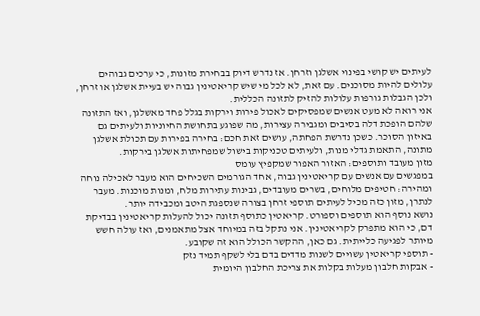לעיתים יש קושי בפינוי אשלגן וזרחן. אז נדרש דיוק בבחירת מזונות, כי ערכים גבוהים עלולים להיות מסוכנים. עם זאת, לא לכל מי שיש קריאטינין גבוה יש בעיית אשלגן או זרחן, ולכן הגבלות גורפות עלולות להזיק לתזונה הכללית.
אני רואה לא מעט אנשים שמפסיקים לאכול פירות וירקות בגלל פחד מאשלגן, ואז התזונה שלהם הופכת דלה בסיבים ומגבירה עצירות, מה שפוגע בתחושת החיוניות ולעיתים גם באיזון הסוכר. כשכן נדרשת הפחתה, עושים זאת חכם: בחירה בפירות עם תכולת אשלגן מתונה, התאמת גדלי מנות, ולעיתים טכניקות בישול שמפחיתות אשלגן בירקות.
מזון מעובד ותוספים: האזור האפור שמקפיץ עומס
במפגשים עם אנשים עם קריאטינין גבוה, אחד הגורמים השכיחים הוא מעבר לאכילה נוחה ומהירה: חטיפים מלוחים, בשרים מעובדים, גבינות עתירות מלח, ומנות מוכנות. מעבר לנתרן, מזון כזה מכיל לעיתים תוספי זרחן בצורה שנספגת היטב ומכבידה יותר.
נושא נוסף הוא תוספים וספורט. קריאטין כתוסף תזונה יכול להעלות קריאטינין בבדיקת דם, כי הוא מתפרק לקריאטינין. אני נתקל בזה במיוחד אצל מתאמנים, ואז עולה חשש מיותר לפגיעה כלייתית. גם כאן, ההקשר הכולל הוא זה שקובע.
- תוספי קריאטין עשויים לשנות מדדים בדם בלי לשקף תמיד נזק
- אבקות חלבון מעלות בקלות את צריכת החלבון היומית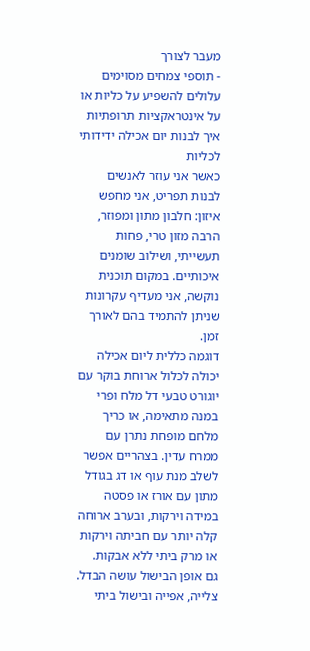מעבר לצורך
- תוספי צמחים מסוימים עלולים להשפיע על כליות או על אינטראקציות תרופתיות
איך לבנות יום אכילה ידידותי לכליות
כאשר אני עוזר לאנשים לבנות תפריט, אני מחפש איזון: חלבון מתון ומפוזר, הרבה מזון טרי, פחות תעשייתי, ושילוב שומנים איכותיים. במקום תוכנית נוקשה, אני מעדיף עקרונות שניתן להתמיד בהם לאורך זמן.
דוגמה כללית ליום אכילה יכולה לכלול ארוחת בוקר עם יוגורט טבעי דל מלח ופרי במנה מתאימה, או כריך מלחם מופחת נתרן עם ממרח עדין. בצהריים אפשר לשלב מנת עוף או דג בגודל מתון עם אורז או פסטה במידה וירקות, ובערב ארוחה קלה יותר עם חביתה וירקות או מרק ביתי ללא אבקות.
גם אופן הבישול עושה הבדל. צלייה, אפייה ובישול ביתי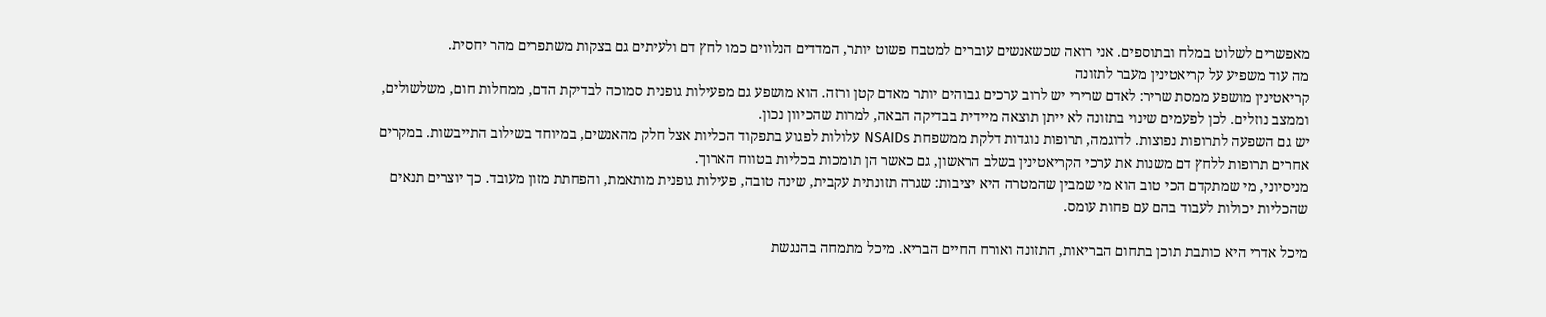מאפשרים לשלוט במלח ובתוספים. אני רואה שכשאנשים עוברים למטבח פשוט יותר, המדדים הנלווים כמו לחץ דם ולעיתים גם בצקות משתפרים מהר יחסית.
מה עוד משפיע על קריאטינין מעבר לתזונה
קריאטינין מושפע ממסת שריר: לאדם שרירי יש לרוב ערכים גבוהים יותר מאדם קטן ורזה. הוא מושפע גם מפעילות גופנית סמוכה לבדיקת הדם, ממחלות חום, משלשולים, וממצב נוזלים. לכן לפעמים שינוי בתזונה לא ייתן תוצאה מיידית בבדיקה הבאה, למרות שהכיוון נכון.
יש גם השפעה לתרופות נפוצות. לדוגמה, תרופות נוגדות דלקת ממשפחת NSAIDs עלולות לפגוע בתפקוד הכליות אצל חלק מהאנשים, במיוחד בשילוב התייבשות. במקרים אחרים תרופות ללחץ דם משנות את ערכי הקריאטינין בשלב הראשון, גם כאשר הן תומכות בכליות בטווח הארוך.
מניסיוני, מי שמתקדם הכי טוב הוא מי שמבין שהמטרה היא יציבות: שגרה תזונתית עקבית, שינה טובה, פעילות גופנית מותאמת, והפחתת מזון מעובד. כך יוצרים תנאים שהכליות יכולות לעבוד בהם עם פחות עומס.

מיכל אדרי היא כותבת תוכן בתחום הבריאות, התזונה ואורח החיים הבריא. מיכל מתמחה בהנגשת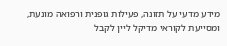מידע מדעי על תזונה, פעילות גופנית ורפואה מונעת, ומסייעת לקוראי מדיקל ליין לקבל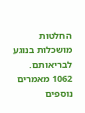החלטות מושכלות בנוגע לבריאותם.
1062 מאמרים נוספים